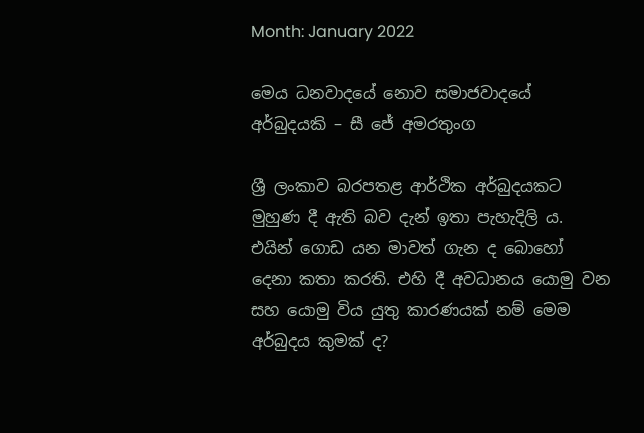Month: January 2022

මෙය ධනවාදයේ නොව සමාජවාදයේ අර්බුදයකි – සී ජේ අමරතුංග

ශ්‍රී ලංකාව බරපතළ ආර්ථික අර්බුදයකට මුහුණ දී ඇති බව දැන් ඉතා පැහැදිලි ය. එයින් ගොඩ යන මාවත් ගැන ද බොහෝ දෙනා කතා කරති. එහි දී අවධානය යොමු වන සහ යොමු විය යුතු කාරණයක් නම් මෙම අර්බුදය කුමක් ද?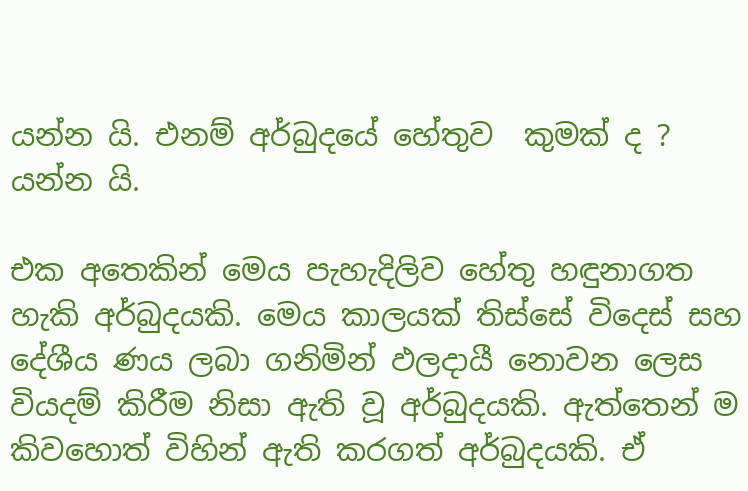යන්න යි. එනම් අර්බුදයේ හේතුව  කුමක් ද ? යන්න යි.

එක අතෙකින් මෙය පැහැදිලිව හේතු හඳුනාගත හැකි අර්බුදයකි. මෙය කාලයක් තිස්සේ විදෙස් සහ දේශීය ණය ලබා ගනිමින් ඵලදායී නොවන ලෙස වියදම් කිරීම නිසා ඇති වූ අර්බුදයකි. ඇත්තෙන් ම කිවහොත් විහින් ඇති කරගත් අර්බුදයකි. ඒ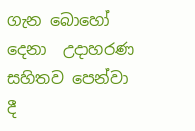ගැන බොහෝ දෙනා  උදාහරණ සහිතව පෙන්වා දී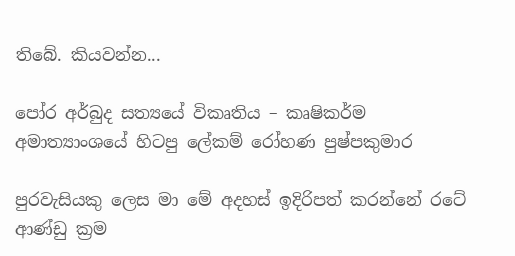තිබේ. කියවන්න...

පෝර අර්බුද සත්‍යයේ විකෘතිය – කෘෂිකර්ම අමාත්‍යාංශයේ හිටපු ලේකම් රෝහණ පුෂ්පකුමාර

පුරවැසියකු ලෙස මා මේ අදහස් ඉදිරිපත් කරන්නේ රටේ ආණ්ඩු ක්‍රම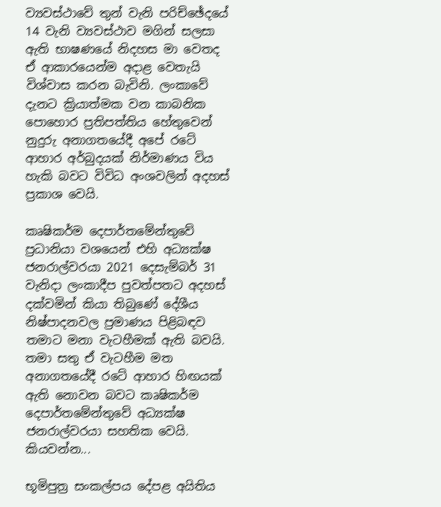ව්‍යවස්ථාවේ තුන් වැනි පරිච්ඡේදයේ 14 වැනි ව්‍යවස්ථාව මගින් සලසා ඇති භාෂණයේ නිදහස මා වෙතද ඒ ආකාරයෙන්ම අදාළ වෙතැයි විශ්වාස කරන බැවිනි. ලංකාවේ දැනට ක්‍රියාත්මක වන කාබනික පොහොර ප්‍රතිපත්තිය හේතුවෙන් නුදුරු අනාගතයේදී අපේ රටේ ආහාර අර්බුදයක් නිර්මාණය විය හැකි බවට විවිධ අංශවලින් අදහස් ප්‍රකාශ වෙයි.

කෘෂිකර්ම දෙපාර්තමේන්තුවේ ප්‍රධානියා වශයෙන් එහි අධ්‍යක්ෂ ජනරාල්වරයා 2021 දෙසැම්බර් 31 වැනිදා ලංකාදීප පුවත්පතට අදහස් දක්වමින් කියා තිබුණේ දේශීය නිෂ්පාදනවල ප්‍රමාණය පිළිබඳව තමාට මනා වැටහීමක් ඇති බවයි. තමා සතු ඒ වැටහීම මත අනාගතයේදී රටේ ආහාර හිඟයක් ඇති නොවන බවට කෘෂිකර්ම දෙපාර්තමේන්තුවේ අධ්‍යක්ෂ ජනරාල්වරයා සහතික වෙයි. කියවන්න...

භූමිපුත්‍ර සංකල්පය දේපළ අයිතිය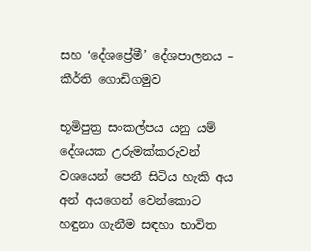සහ ‘දේශප්‍රේමී’ දේශපාලනය – කීර්ති ගොඩිගමුව

භූමිපුත්‍ර සංකල්පය යනු යම් දේශයක උරුමක්කරුවන් වශයෙන් පෙනී සිටිය හැකි අය අන් අයගෙන් වෙන්කොට හඳුනා ගැනීම සඳහා භාවිත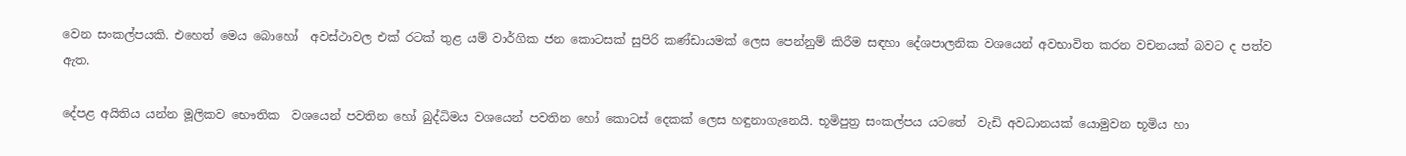වෙන සංකල්පයකි. එහෙත් මෙය බොහෝ  අවස්ථාවල එක් රටක් තුළ යම් වාර්ගික ජන කොටසක් සුපිරි කණ්ඩායමක් ලෙස පෙන්නුම් කිරීම සඳහා දේශපාලනික වශයෙන් අවභාවිත කරන වචනයක් බවට ද පත්ව ඇත.

දේපළ අයිතිය යන්න මූලිකව භෞතික  වශයෙන් පවතින හෝ බුද්ධිමය වශයෙන් පවතින හෝ කොටස් දෙකක් ලෙස හඳුනාගැනෙයි. භූමිපුත්‍ර සංකල්පය යටතේ  වැඩි අවධානයක් යොමුවන භූමිය හා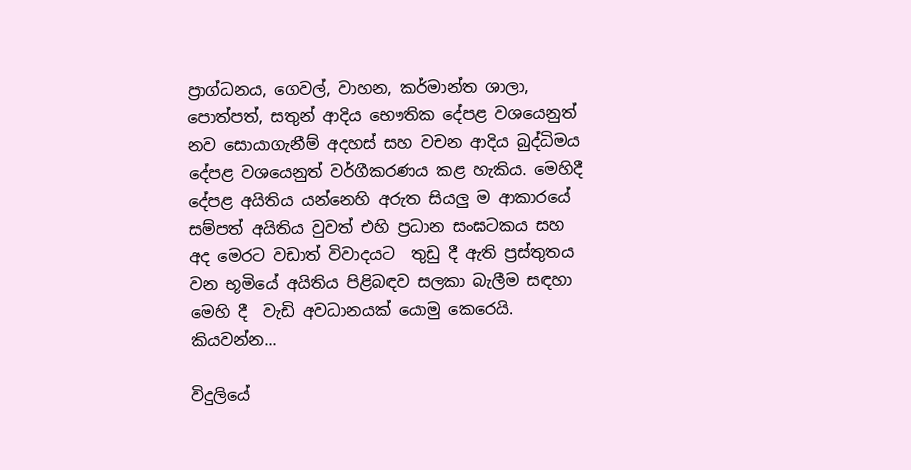ප්‍රාග්ධනය, ගෙවල්, වාහන, කර්මාන්ත ශාලා, පොත්පත්, සතුන් ආදිය භෞතික දේපළ වශයෙනුත් නව සොයාගැනීම් අදහස් සහ වචන ආදිය බුද්ධිමය දේපළ වශයෙනුත් වර්ගීකරණය කළ හැකිය. මෙහිදී දේපළ අයිතිය යන්නෙහි අරුත සියලු ම ආකාරයේ  සම්පත් අයිතිය වුවත් එහි ප්‍රධාන සංඝටකය සහ අද මෙරට වඩාත් විවාදයට  තුඩු දී ඇති ප්‍රස්තුතය වන භූමියේ අයිතිය පිළිබඳව සලකා බැලීම සඳහා මෙහි දී  වැඩි අවධානයක් යොමු කෙරෙයි. කියවන්න...

විදුලියේ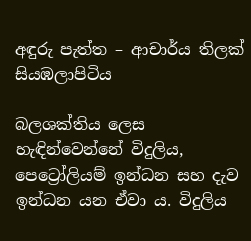අඳුරු පැත්ත – ආචාර්ය තිලක් සියඹලාපිටිය

බලශක්තිය ලෙස හැඳින්වෙන්නේ විදුලිය, පෙට්‍රෝලියම් ඉන්ධන සහ දැව ඉන්ධන යන ඒවා ය. විදුලිය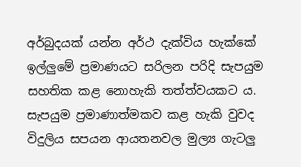අර්බුදයක් යන්න අර්ථ දැක්විය හැක්කේ ඉල්ලුමේ ප්‍රමාණයට සරිලන පරිදි සැපයුම සහතික කළ නොහැකි තත්ත්වයකට ය. සැපයුම ප්‍රමාණාත්මකව කළ හැකි වුවද විදුලිය සපයන ආයතනවල මුල්‍ය ගැටලු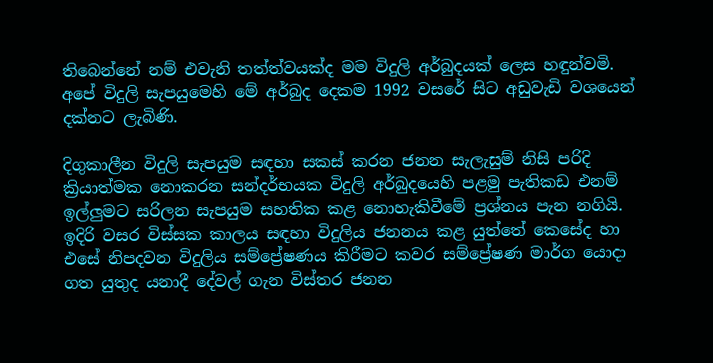තිබෙන්නේ නම් එවැනි තත්ත්වයක්ද මම විදුලි අර්බුදයක් ලෙස හඳුන්වමි. අපේ විදුලි සැපයුමෙහි මේ අර්බුද දෙකම 1992 වසරේ සිට අඩුවැඩි වශයෙන් දක්නට ලැබිණි.

දිගුකාලීන විදුලි සැපයුම සඳහා සකස් කරන ජනන සැලැසුම් නිසි පරිදි ක්‍රියාත්මක නොකරන සන්දර්භයක විදුලි අර්බුදයෙහි පළමු පැතිකඩ එනම් ඉල්ලුමට සරිලන සැපයුම සහතික කළ නොහැකිවීමේ ප්‍රශ්නය පැන නගියි. ඉදිරි වසර විස්සක කාලය සඳහා විදුලිය ජනනය කළ යුත්තේ කෙසේද හා එසේ නිපදවන විදුලිය සම්ප්‍රේෂණය කිරීමට කවර සම්ප්‍රේෂණ මාර්ග යොදා ගත යුතුද යනාදී දේවල් ගැන විස්තර ජනන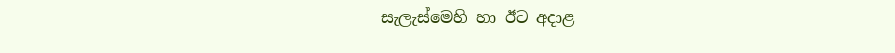සැලැස්මෙහි හා ඊට අදාළ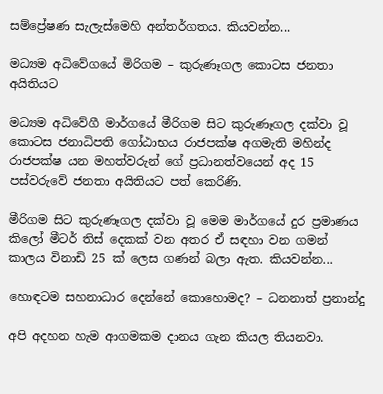සම්ප්‍රේෂණ සැලැස්මෙහි අන්තර්ගතය. කියවන්න...

මධ්‍යම අධිවේගයේ මිරිගම – කුරුණෑගල කොටස ජනතා අයිතියට

මධ්‍යම අධිවේගී මාර්ගයේ මීරිගම සිට කුරුණෑගල දක්වා වූ කොටස ජනාධිපති ගෝඨාභය රාජපක්ෂ අගමැති මහින්ද රාජපක්ෂ යන මහත්වරුන් ගේ ප්‍රධානත්වයෙන් අද 15 පස්වරුවේ ජනතා අයිතියට පත් කෙරිණි.

මීරිගම සිට කුරුණෑගල දක්වා වූ මෙම මාර්ගයේ දුර ප්‍රමාණය කිලෝ මීටර් තිස් දෙකක් වන අතර ඒ සඳහා වන ගමන් කාලය විනාඩි 25 ක් ලෙස ගණන් බලා ඇත. කියවන්න...

හොඳටම සහනාධාර දෙන්නේ කොහොමද? – ධනනාත් ප්‍රනාන්දු

අපි අදහන හැම ආගමකම දානය ගැන කියල තියනවා.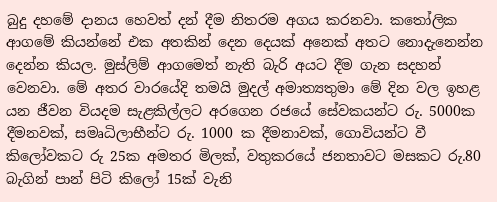බුදු දහමේ දානය හෙවත් දන් දීම නිතරම අගය කරනවා. කතෝලික ආගමේ කියන්නේ එක අතකින් දෙන දෙයක් අනෙක් අතට නොදැනෙන්න දෙන්න කියල. මුස්ලිම් ආගමෙත් නැති බැරි අයට දීම ගැන සදහන් වෙනවා. මේ අතර වාරයේදි තමයි මුදල් අමාත්‍යතුමා මේ දින වල ඉහළ යන ජීවන වියදම සැළකිල්ලට අරගෙන රජයේ සේවකයන්ට රු. 5000ක දීමනවක්, සමෘධිලාභීන්ට රු. 1000 ක දීමනාවක්, ගොවියන්ට වී කිලෝවකට රු 25ක අමතර මිලක්, වතුකරයේ ජනතාවට මසකට රු.80 බැගින් පාන් පිටි කිලෝ 15ක් වැනි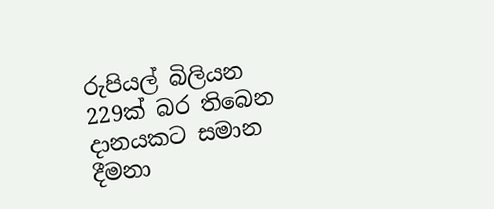රුපියල් බිලියන 229ක් බර තිබෙන දානයකට සමාන දීමනා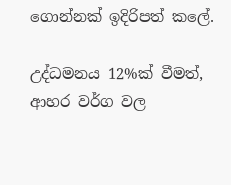ගොන්නක් ඉදිරිපත් කලේ.

උද්ධමනය 12%ක් වීමත්, ආහර වර්ග වල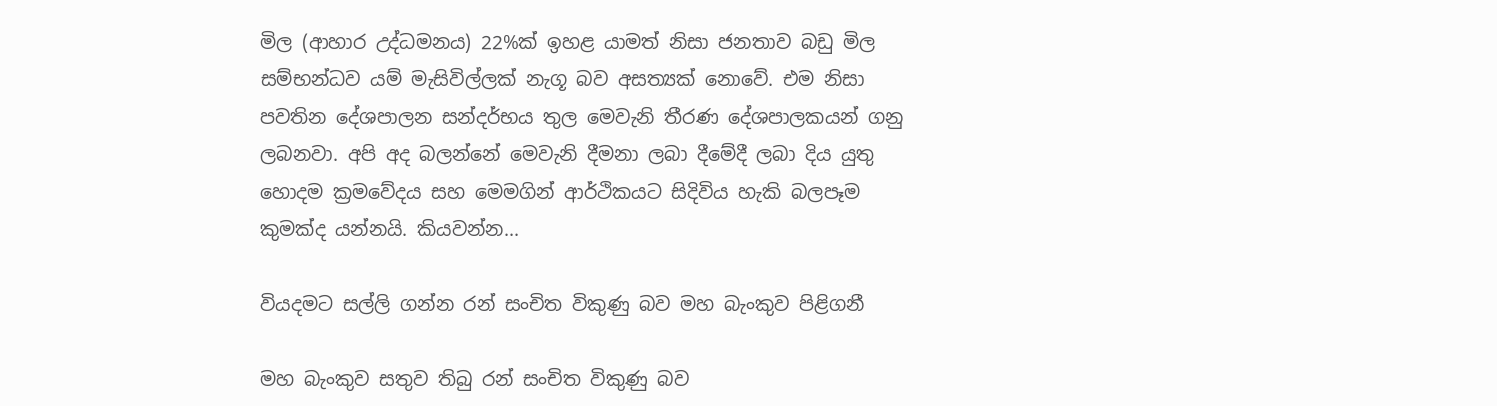මිල (ආහාර උද්ධමනය) 22%ක් ඉහළ යාමත් නිසා ජනතාව බඩු මිල සම්භන්ධව යම් මැසිවිල්ලක් නැගූ බව අසත්‍යක් නොවේ. එම නිසා පවතින දේශපාලන සන්දර්භය තුල මෙවැනි තීරණ දේශපාලකයන් ගනු ලබනවා. අපි අද බලන්නේ මෙවැනි දීමනා ලබා දීමේදී ලබා දිය යුතු හොදම ක්‍රමවේදය සහ මෙමගින් ආර්ථිකයට සිදිවිය හැකි බලපෑම කුමක්ද යන්නයි. කියවන්න...

වියදමට සල්ලි ගන්න රන් සංචිත විකුණු බව මහ බැංකුව පිළිගනී

මහ බැංකුව සතුව තිබු රන් සංචිත විකුණු බව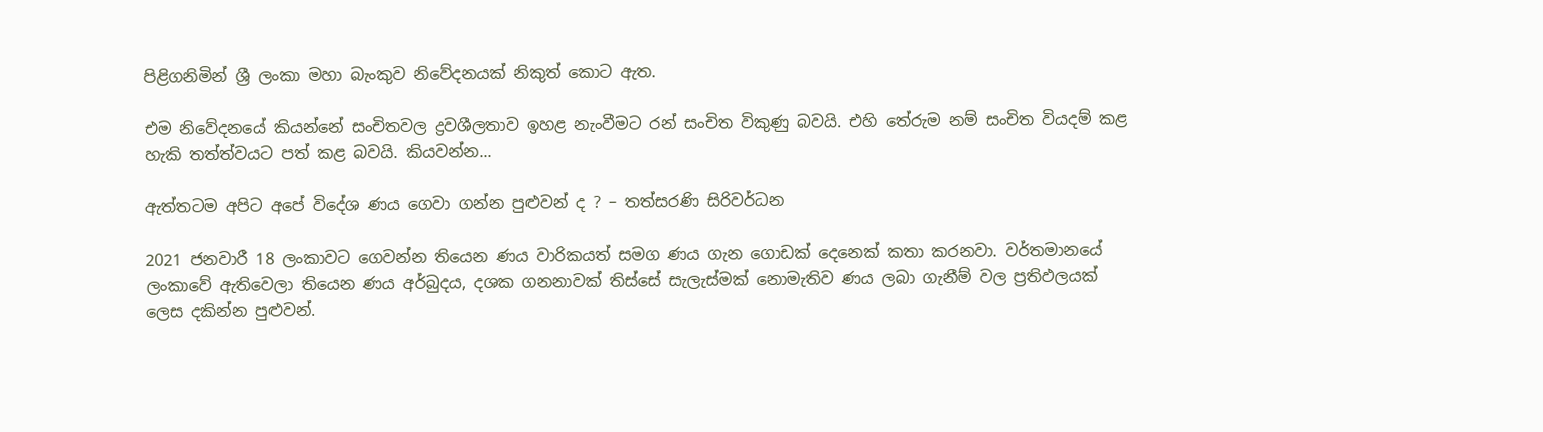පිළිගනිමින් ශ්‍රී ලංකා මහා බැංකුව නිවේදනයක් නිකුත් කොට ඇත.

එම නිවේදනයේ කියන්නේ සංචිතවල ද්‍රවශීලතාව ඉහළ නැංවීමට රන් සංචිත විකුණු බවයි. එහි තේරුම නම් සංචිත වියදම් කළ හැකි තත්ත්වයට පත් කළ බවයි. කියවන්න...

ඇත්තටම අපිට අපේ විදේශ ණය ගෙවා ගන්න පුළුවන් ද ? – තත්සරණි සිරිවර්ධන

2021 ජනවාරී 18 ලංකාවට ගෙවන්න තියෙන ණය වාරිකයත් සමග ණය ගැන ගොඩක් දෙනෙක් කතා කරනවා. වර්තමානයේ ලංකාවේ ඇතිවෙලා තියෙන ණය අර්බුදය, දශක ගනනාවක් තිස්සේ සැලැස්මක් නොමැතිව ණය ලබා ගැනීම් වල ප්‍රතිඵලයක් ලෙස දකින්න පුළුවන්.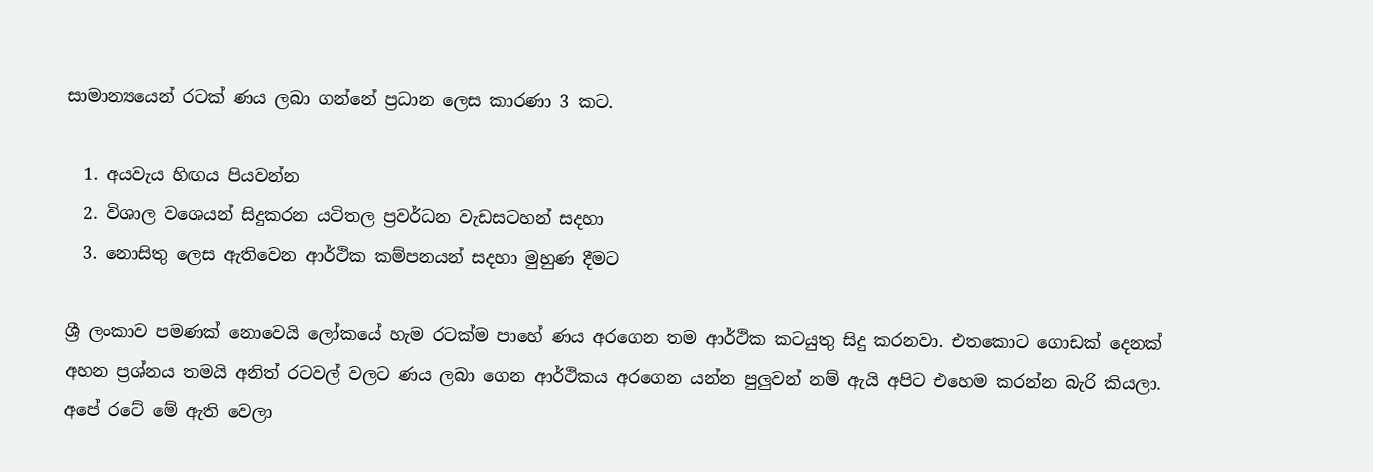සාමාන්‍යයෙන් රටක් ණය ලබා ගන්නේ ප්‍රධාන ලෙස කාරණා 3 කට.

  1. අයවැය හිඟය පියවන්න
  2. විශාල වශෙයන් සිදුකරන යටිතල ප්‍රවර්ධන වැඩසටහන් සදහා
  3. නොසිතු ලෙස ඇතිවෙන ආර්ථික කම්පනයන් සදහා මුහුණ දීමට

ශ්‍රී ලංකාව පමණක් නොවෙයි ලෝකයේ හැම රටක්ම පාහේ ණය අරගෙන තම ආර්ථික කටයුතු සිදු කරනවා. එතකොට ගොඩක් දෙනක් අහන ප්‍රශ්නය තමයි අනිත් රටවල් වලට ණය ලබා ගෙන ආර්ථිකය අරගෙන යන්න පුලුවන් නම් ඇයි අපිට එහෙම කරන්න බැරි කියලා. අපේ රටේ මේ ඇති වෙලා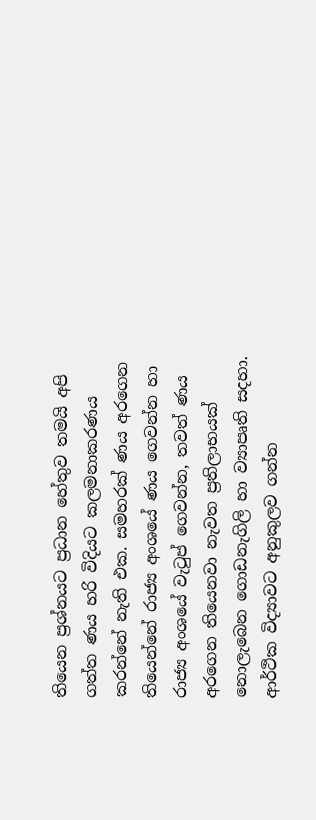තියෙන ප්‍රශ්නයට ප්‍රධාන හේතුව තමයි අපි ගත්ත ණය හරි විදියට කලමනාකරණය කරන්නේ නැති එක. සමහරක් ණය අරගෙන තියෙන්නේ රාජ්‍ය අංශයේ ණය ගෙවන්න හා රාජ්‍ය අංශයේ වැටුප් ගෙවන්න, තවත් ණය අරගෙන තියෙනවා නැවත ප්‍රතිලාභයක් නොලැබෙන ගොඩනැගිලි හා ව්‍යාපෘති සදහා. ආර්ථික විද්‍යාවට අනුකුලව ගන්න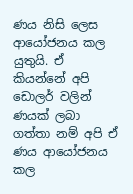ණය නිසි ලෙස ආයෝජනය කල යුතුයි. ඒ කියන්නේ අපි ඩොලර් වලින් ණයක් ලබා ගත්තා නම් අපි ඒ ණය ආයෝජනය කල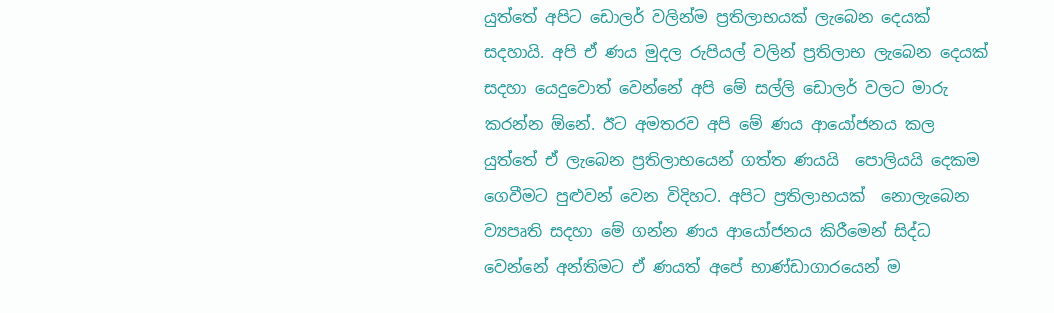යුත්තේ අපිට ඩොලර් වලින්ම ප්‍රතිලාභයක් ලැබෙන දෙයක් සදහායි. අපි ඒ ණය මුදල රුපියල් වලින් ප්‍රතිලාභ ලැබෙන දෙයක් සදහා යෙදුවොත් වෙන්නේ අපි මේ සල්ලි ඩොලර් වලට මාරු කරන්න ඕනේ. ඊට අමතරව අපි මේ ණය ආයෝජනය කල යුත්තේ ඒ ලැබෙන ප්‍රතිලාභයෙන් ගත්ත ණයයි  පොලියයි දෙකම ගෙවීමට පුළුවන් වෙන විදිහට. අපිට ප්‍රතිලාභයක්  නොලැබෙන ව්‍යපෘති සදහා මේ ගන්න ණය ආයෝජනය කිරීමෙන් සිද්ධ වෙන්නේ අන්තිමට ඒ ණයත් අපේ භාණ්ඩාගාරයෙන් ම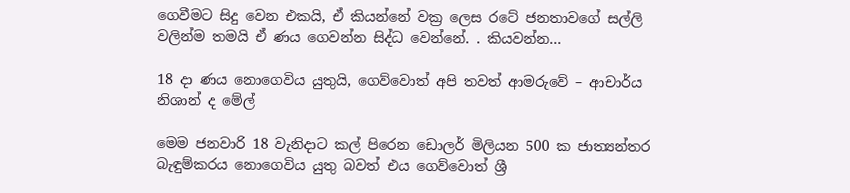ගෙවීමට සිදු වෙන එකයි, ඒ කියන්නේ වක්‍ර ලෙස රටේ ජනතාවගේ සල්ලි වලින්ම තමයි ඒ ණය ගෙවන්න සිද්ධ වෙන්නේ. . කියවන්න...

18 දා ණය නොගෙවිය යුතුයි, ගෙව්වොත් අපි තවත් ආමරුවේ – ආචාර්ය නිශාන් ද මේල්

මෙම ජනවාරි 18 වැනිදාට කල් පිරෙන ඩොලර් මිලියන 500 ක ජාත්‍යන්තර බැඳුම්කරය නොගෙවිය යුතු බවත් එය ගෙව්වොත් ශ්‍රී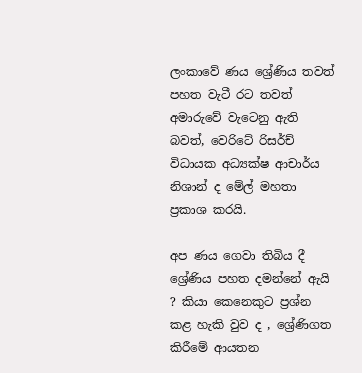ලංකාවේ ණය ශ්‍රේණිය තවත් පහත වැටී රට තවත් අමාරුවේ වැටෙනු ඇති බවත්, වෙරිටේ රිසර්ච් විධායක අධ්‍යක්ෂ ආචාර්ය නිශාන් ද මේල් මහතා ප්‍රකාශ කරයි.

අප ණය ගෙවා තිබිය දී ශ්‍රේණිය පහත දමන්නේ ඇයි ? කියා කෙනෙකුට ප්‍රශ්න කළ හැකි වුව ද , ශ්‍රේණිගත කිරීමේ ආයතන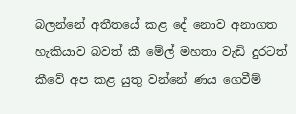බලන්නේ අතීතයේ කළ දේ නොව අනාගත හැකියාව බවත් කී මේල් මහතා වැඩි දුරටත් කීවේ අප කළ යුතු වන්නේ ණය ගෙවීම්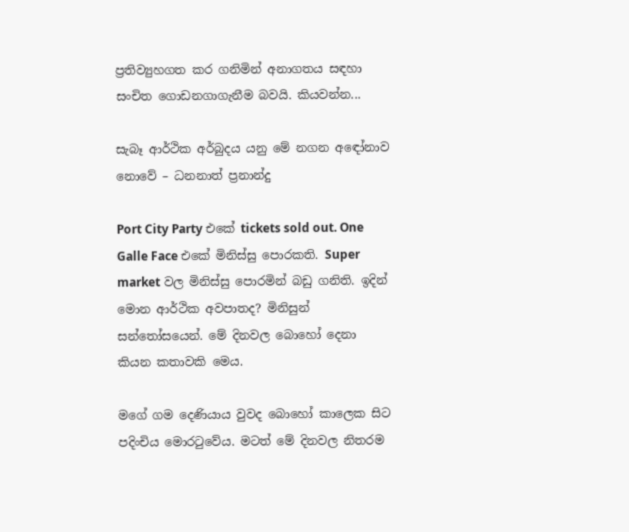ප්‍රතිව්‍යුහගත කර ගනිමින් අනාගතය සඳහා සංචිත ගොඩනගාගැනීම බවයි. කියවන්න...

සැබෑ ආර්ථික අර්බුදය යනු මේ නගන අඳෝනාව නොවේ – ධනනාත් ප්‍රනාන්දු

Port City Party එකේ tickets sold out. One Galle Face එකේ මිනිස්සු පොරකති. Super market වල මිනිස්සු පොරමින් බඩු ගනිති. ඉදින් මොන ආර්ථික අවපාතද? මිනිසුන් සන්තෝසයෙන්. මේ දිනවල බොහෝ දෙනා කියන කතාවකි මෙය.

මගේ ගම දෙණියාය වුවද බොහෝ කාලෙක සිට පදිංචිය මොරටුවේය. මටත් මේ දිනවල නිතරම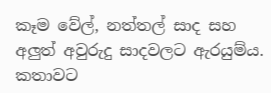කෑම වේල්, නත්තල් සාද සහ අලුත් අවුරුදු සාදවලට ඇරයුම්ය. කතාවට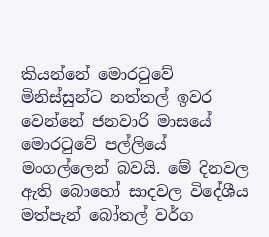කියන්නේ මොරටුවේ මිනිස්සුන්ට නත්තල් ඉවර වෙන්නේ ජනවාරි මාසයේ මොරටුවේ පල්ලියේ මංගල්ලෙන් බවයි. මේ දිනවල ඇති බොහෝ සාදවල විදේශීය මත්පැන් බෝතල් වර්ග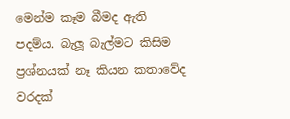මෙන්ම කෑම බීමද ඇති පදම්ය. බැලූ බැල්මට කිසිම ප්‍රශ්නයක් නෑ කියන කතාවේද වරදක්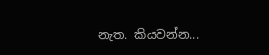නැත. කියවන්න...